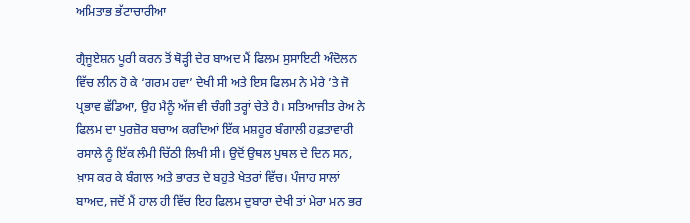ਅਮਿਤਾਭ ਭੱਟਾਚਾਰੀਆ

ਗ੍ਰੈਜੂਏਸ਼ਨ ਪੂਰੀ ਕਰਨ ਤੋਂ ਥੋੜ੍ਹੀ ਦੇਰ ਬਾਅਦ ਮੈਂ ਫਿਲਮ ਸੁਸਾਇਟੀ ਅੰਦੋਲਨ ਵਿੱਚ ਲੀਨ ਹੋ ਕੇ ‘ਗਰਮ ਹਵਾ’ ਦੇਖੀ ਸੀ ਅਤੇ ਇਸ ਫਿਲਮ ਨੇ ਮੇਰੇ ’ਤੇ ਜੋ ਪ੍ਰਭਾਵ ਛੱਡਿਆ, ਉਹ ਮੈਨੂੰ ਅੱਜ ਵੀ ਚੰਗੀ ਤਰ੍ਹਾਂ ਚੇਤੇ ਹੈ। ਸਤਿਆਜੀਤ ਰੇਅ ਨੇ ਫਿਲਮ ਦਾ ਪੁਰਜ਼ੋਰ ਬਚਾਅ ਕਰਦਿਆਂ ਇੱਕ ਮਸ਼ਹੂਰ ਬੰਗਾਲੀ ਹਫ਼ਤਾਵਾਰੀ ਰਸਾਲੇ ਨੂੰ ਇੱਕ ਲੰਮੀ ਚਿੱਠੀ ਲਿਖੀ ਸੀ। ਉਦੋਂ ਉਥਲ ਪੁਥਲ ਦੇ ਦਿਨ ਸਨ, ਖ਼ਾਸ ਕਰ ਕੇ ਬੰਗਾਲ ਅਤੇ ਭਾਰਤ ਦੇ ਬਹੁਤੇ ਖੇਤਰਾਂ ਵਿੱਚ। ਪੰਜਾਹ ਸਾਲਾਂ ਬਾਅਦ, ਜਦੋਂ ਮੈਂ ਹਾਲ ਹੀ ਵਿੱਚ ਇਹ ਫਿਲਮ ਦੁਬਾਰਾ ਦੇਖੀ ਤਾਂ ਮੇਰਾ ਮਨ ਭਰ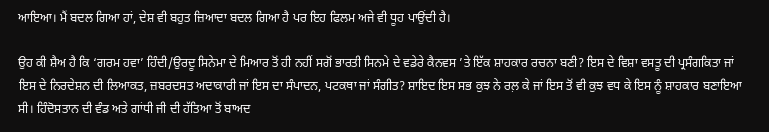ਆਇਆ। ਮੈਂ ਬਦਲ ਗਿਆ ਹਾਂ, ਦੇਸ਼ ਵੀ ਬਹੁਤ ਜ਼ਿਆਦਾ ਬਦਲ ਗਿਆ ਹੈ ਪਰ ਇਹ ਫਿਲਮ ਅਜੇ ਵੀ ਧੂਹ ਪਾਉਂਦੀ ਹੈ।

ਉਹ ਕੀ ਸ਼ੈਅ ਹੈ ਕਿ ‘ਗਰਮ ਹਵਾ’ ਹਿੰਦੀ/ਉਰਦੂ ਸਿਨੇਮਾ ਦੇ ਮਿਆਰ ਤੋਂ ਹੀ ਨਹੀਂ ਸਗੋਂ ਭਾਰਤੀ ਸਿਨਮੇ ਦੇ ਵਡੇਰੇ ਕੈਨਵਸ ’ਤੇ ਇੱਕ ਸ਼ਾਹਕਾਰ ਰਚਨਾ ਬਣੀ? ਇਸ ਦੇ ਵਿਸ਼ਾ ਵਸਤੂ ਦੀ ਪ੍ਰਸੰਗਕਿਤਾ ਜਾਂ ਇਸ ਦੇ ਨਿਰਦੇਸ਼ਨ ਦੀ ਲਿਆਕਤ, ਜ਼ਬਰਦਸਤ ਅਦਾਕਾਰੀ ਜਾਂ ਇਸ ਦਾ ਸੰਪਾਦਨ, ਪਟਕਥਾ ਜਾਂ ਸੰਗੀਤ? ਸ਼ਾਇਦ ਇਸ ਸਭ ਕੁਝ ਨੇ ਰਲ਼ ਕੇ ਜਾਂ ਇਸ ਤੋਂ ਵੀ ਕੁਝ ਵਧ ਕੇ ਇਸ ਨੂੰ ਸ਼ਾਹਕਾਰ ਬਣਾਇਆ ਸੀ। ਹਿੰਦੋਸਤਾਨ ਦੀ ਵੰਡ ਅਤੇ ਗਾਂਧੀ ਜੀ ਦੀ ਹੱਤਿਆ ਤੋਂ ਬਾਅਦ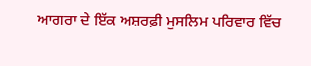ਆਗਰਾ ਦੇ ਇੱਕ ਅਸ਼ਰਫ਼ੀ ਮੁਸਲਿਮ ਪਰਿਵਾਰ ਵਿੱਚ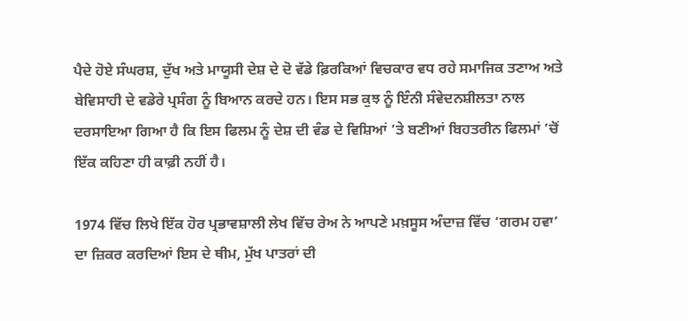ਪੈਦੇ ਹੋਏ ਸੰਘਰਸ਼, ਦੁੱਖ ਅਤੇ ਮਾਯੂਸੀ ਦੇਸ਼ ਦੇ ਦੋ ਵੱਡੇ ਫ਼ਿਰਕਿਆਂ ਵਿਚਕਾਰ ਵਧ ਰਹੇ ਸਮਾਜਿਕ ਤਣਾਅ ਅਤੇ ਬੇਵਿਸਾਹੀ ਦੇ ਵਡੇਰੇ ਪ੍ਰਸੰਗ ਨੂੰ ਬਿਆਨ ਕਰਦੇ ਹਨ। ਇਸ ਸਭ ਕੁਝ ਨੂੰ ਇੰਨੀ ਸੰਵੇਦਨਸ਼ੀਲਤਾ ਨਾਲ ਦਰਸਾਇਆ ਗਿਆ ਹੈ ਕਿ ਇਸ ਫਿਲਮ ਨੂੰ ਦੇਸ਼ ਦੀ ਵੰਡ ਦੇ ਵਿਸ਼ਿਆਂ ’ਤੇ ਬਣੀਆਂ ਬਿਹਤਰੀਨ ਫਿਲਮਾਂ ’ਚੋਂ ਇੱਕ ਕਹਿਣਾ ਹੀ ਕਾਫ਼ੀ ਨਹੀਂ ਹੈ।

1974 ਵਿੱਚ ਲਿਖੇ ਇੱਕ ਹੋਰ ਪ੍ਰਭਾਵਸ਼ਾਲੀ ਲੇਖ ਵਿੱਚ ਰੇਅ ਨੇ ਆਪਣੇ ਮਖ਼ਸੂਸ ਅੰਦਾਜ਼ ਵਿੱਚ ‘ਗਰਮ ਹਵਾ’ ਦਾ ਜ਼ਿਕਰ ਕਰਦਿਆਂ ਇਸ ਦੇ ਥੀਮ, ਮੁੱਖ ਪਾਤਰਾਂ ਦੀ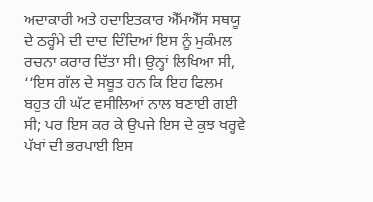ਅਦਾਕਾਰੀ ਅਤੇ ਹਦਾਇਤਕਾਰ ਐੱਮਐੱਸ ਸਥਯੂ ਦੇ ਠਰ੍ਹੰਮੇ ਦੀ ਦਾਦ ਦਿੰਦਿਆਂ ਇਸ ਨੂੰ ਮੁਕੰਮਲ ਰਚਨਾ ਕਰਾਰ ਦਿੱਤਾ ਸੀ। ਉਨ੍ਹਾਂ ਲਿਖਿਆ ਸੀ, ‘‘ਇਸ ਗੱਲ ਦੇ ਸਬੂਤ ਹਨ ਕਿ ਇਹ ਫਿਲਮ ਬਹੁਤ ਹੀ ਘੱਟ ਵਸੀਲਿਆਂ ਨਾਲ ਬਣਾਈ ਗਈ ਸੀ; ਪਰ ਇਸ ਕਰ ਕੇ ਉਪਜੇ ਇਸ ਦੇ ਕੁਝ ਖਰ੍ਹਵੇ ਪੱਖਾਂ ਦੀ ਭਰਪਾਈ ਇਸ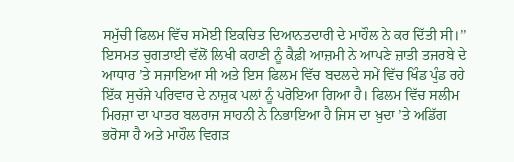ਸਮੁੱਚੀ ਫਿਲਮ ਵਿੱਚ ਸਮੋਈ ਇਕਚਿਤ ਦਿਆਨਤਦਾਰੀ ਦੇ ਮਾਹੌਲ ਨੇ ਕਰ ਦਿੱਤੀ ਸੀ।’’ ਇਸਮਤ ਚੁਗਤਾਈ ਵੱਲੋਂ ਲਿਖੀ ਕਹਾਣੀ ਨੂੰ ਕੈਫ਼ੀ ਆਜ਼ਮੀ ਨੇ ਆਪਣੇ ਜ਼ਾਤੀ ਤਜਰਬੇ ਦੇ ਆਧਾਰ ’ਤੇ ਸਜਾਇਆ ਸੀ ਅਤੇ ਇਸ ਫਿਲਮ ਵਿੱਚ ਬਦਲਦੇ ਸਮੇਂ ਵਿੱਚ ਖਿੰਡ ਪੁੰਡ ਰਹੇ ਇੱਕ ਸੁਚੱਜੇ ਪਰਿਵਾਰ ਦੇ ਨਾਜ਼ੁਕ ਪਲਾਂ ਨੂੰ ਪਰੋਇਆ ਗਿਆ ਹੈ। ਫਿਲਮ ਵਿੱਚ ਸਲੀਮ ਮਿਰਜ਼ਾ ਦਾ ਪਾਤਰ ਬਲਰਾਜ ਸਾਹਨੀ ਨੇ ਨਿਭਾਇਆ ਹੈ ਜਿਸ ਦਾ ਖ਼ੁਦਾ ’ਤੇ ਅਡਿੱਗ ਭਰੋਸਾ ਹੈ ਅਤੇ ਮਾਹੌਲ ਵਿਗੜ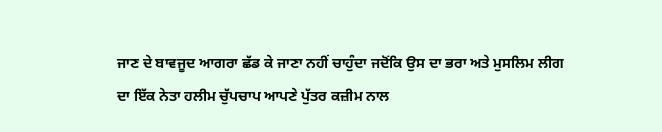ਜਾਣ ਦੇ ਬਾਵਜੂਦ ਆਗਰਾ ਛੱਡ ਕੇ ਜਾਣਾ ਨਹੀਂ ਚਾਹੁੰਦਾ ਜਦੋਂਕਿ ਉਸ ਦਾ ਭਰਾ ਅਤੇ ਮੁਸਲਿਮ ਲੀਗ ਦਾ ਇੱਕ ਨੇਤਾ ਹਲੀਮ ਚੁੱਪਚਾਪ ਆਪਣੇ ਪੁੱਤਰ ਕਜ਼ੀਮ ਨਾਲ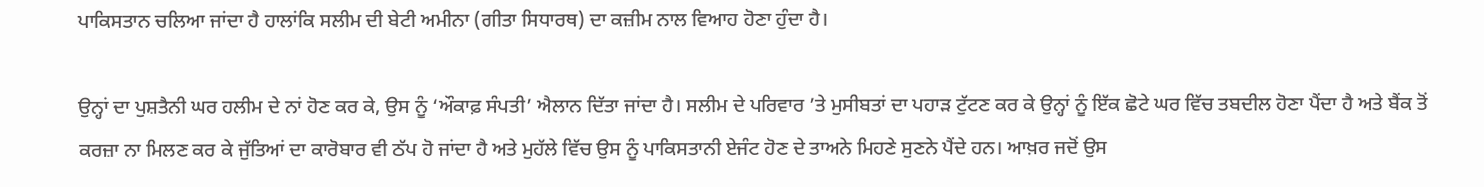ਪਾਕਿਸਤਾਨ ਚਲਿਆ ਜਾਂਦਾ ਹੈ ਹਾਲਾਂਕਿ ਸਲੀਮ ਦੀ ਬੇਟੀ ਅਮੀਨਾ (ਗੀਤਾ ਸਿਧਾਰਥ) ਦਾ ਕਜ਼ੀਮ ਨਾਲ ਵਿਆਹ ਹੋਣਾ ਹੁੰਦਾ ਹੈ।

ਉਨ੍ਹਾਂ ਦਾ ਪੁਸ਼ਤੈਨੀ ਘਰ ਹਲੀਮ ਦੇ ਨਾਂ ਹੋਣ ਕਰ ਕੇ, ਉਸ ਨੂੰ ‘ਔਕਾਫ਼ ਸੰਪਤੀ’ ਐਲਾਨ ਦਿੱਤਾ ਜਾਂਦਾ ਹੈ। ਸਲੀਮ ਦੇ ਪਰਿਵਾਰ ’ਤੇ ਮੁਸੀਬਤਾਂ ਦਾ ਪਹਾੜ ਟੁੱਟਣ ਕਰ ਕੇ ਉਨ੍ਹਾਂ ਨੂੰ ਇੱਕ ਛੋਟੇ ਘਰ ਵਿੱਚ ਤਬਦੀਲ ਹੋਣਾ ਪੈਂਦਾ ਹੈ ਅਤੇ ਬੈਂਕ ਤੋਂ ਕਰਜ਼ਾ ਨਾ ਮਿਲਣ ਕਰ ਕੇ ਜੁੱਤਿਆਂ ਦਾ ਕਾਰੋਬਾਰ ਵੀ ਠੱਪ ਹੋ ਜਾਂਦਾ ਹੈ ਅਤੇ ਮੁਹੱਲੇ ਵਿੱਚ ਉਸ ਨੂੰ ਪਾਕਿਸਤਾਨੀ ਏਜੰਟ ਹੋਣ ਦੇ ਤਾਅਨੇ ਮਿਹਣੇ ਸੁਣਨੇ ਪੈਂਦੇ ਹਨ। ਆਖ਼ਰ ਜਦੋਂ ਉਸ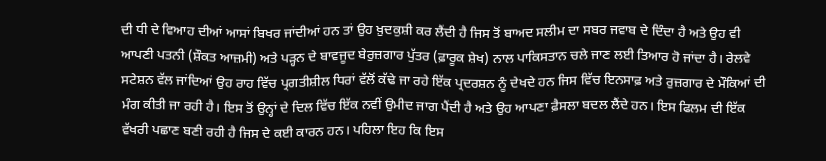ਦੀ ਧੀ ਦੇ ਵਿਆਹ ਦੀਆਂ ਆਸਾਂ ਬਿਖਰ ਜਾਂਦੀਆਂ ਹਨ ਤਾਂ ਉਹ ਖ਼ੁਦਕੁਸ਼ੀ ਕਰ ਲੈਂਦੀ ਹੈ ਜਿਸ ਤੋਂ ਬਾਅਦ ਸਲੀਮ ਦਾ ਸਬਰ ਜਵਾਬ ਦੇ ਦਿੰਦਾ ਹੈ ਅਤੇ ਉਹ ਵੀ ਆਪਣੀ ਪਤਨੀ (ਸ਼ੌਕਤ ਆਜ਼ਮੀ) ਅਤੇ ਪੜ੍ਹਨ ਦੇ ਬਾਵਜੂਦ ਬੇਰੁਜ਼ਗਾਰ ਪੁੱਤਰ (ਫ਼ਾਰੂਕ ਸ਼ੇਖ) ਨਾਲ ਪਾਕਿਸਤਾਨ ਚਲੇ ਜਾਣ ਲਈ ਤਿਆਰ ਹੋ ਜਾਂਦਾ ਹੈ। ਰੇਲਵੇ ਸਟੇਸ਼ਨ ਵੱਲ ਜਾਂਦਿਆਂ ਉਹ ਰਾਹ ਵਿੱਚ ਪ੍ਰਗਤੀਸ਼ੀਲ ਧਿਰਾਂ ਵੱਲੋਂ ਕੱਢੇ ਜਾ ਰਹੇ ਇੱਕ ਪ੍ਰਦਰਸ਼ਨ ਨੂੰ ਦੇਖਦੇ ਹਨ ਜਿਸ ਵਿੱਚ ਇਨਸਾਫ਼ ਅਤੇ ਰੁਜ਼ਗਾਰ ਦੇ ਮੌਕਿਆਂ ਦੀ ਮੰਗ ਕੀਤੀ ਜਾ ਰਹੀ ਹੈ। ਇਸ ਤੋਂ ਉਨ੍ਹਾਂ ਦੇ ਦਿਲ ਵਿੱਚ ਇੱਕ ਨਵੀਂ ਉਮੀਦ ਜਾਗ ਪੈਂਦੀ ਹੈ ਅਤੇ ਉਹ ਆਪਣਾ ਫ਼ੈਸਲਾ ਬਦਲ ਲੈਂਦੇ ਹਨ। ਇਸ ਫਿਲਮ ਦੀ ਇੱਕ ਵੱਖਰੀ ਪਛਾਣ ਬਣੀ ਰਹੀ ਹੈ ਜਿਸ ਦੇ ਕਈ ਕਾਰਨ ਹਨ। ਪਹਿਲਾ ਇਹ ਕਿ ਇਸ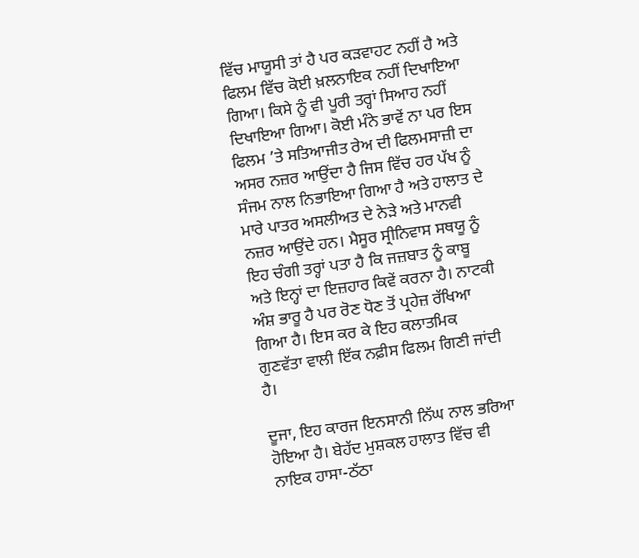ਵਿੱਚ ਮਾਯੂਸੀ ਤਾਂ ਹੈ ਪਰ ਕੜਵਾਹਟ ਨਹੀਂ ਹੈ ਅਤੇ ਫਿਲਮ ਵਿੱਚ ਕੋਈ ਖ਼ਲਨਾਇਕ ਨਹੀਂ ਦਿਖਾਇਆ ਗਿਆ। ਕਿਸੇ ਨੂੰ ਵੀ ਪੂਰੀ ਤਰ੍ਹਾਂ ਸਿਆਹ ਨਹੀਂ ਦਿਖਾਇਆ ਗਿਆ। ਕੋਈ ਮੰਨੇ ਭਾਵੇਂ ਨਾ ਪਰ ਇਸ ਫਿਲਮ ’ਤੇ ਸਤਿਆਜੀਤ ਰੇਅ ਦੀ ਫਿਲਮਸਾਜ਼ੀ ਦਾ ਅਸਰ ਨਜ਼ਰ ਆਉਂਦਾ ਹੈ ਜਿਸ ਵਿੱਚ ਹਰ ਪੱਖ ਨੂੰ ਸੰਜਮ ਨਾਲ ਨਿਭਾਇਆ ਗਿਆ ਹੈ ਅਤੇ ਹਾਲਾਤ ਦੇ ਮਾਰੇ ਪਾਤਰ ਅਸਲੀਅਤ ਦੇ ਨੇੜੇ ਅਤੇ ਮਾਨਵੀ ਨਜ਼ਰ ਆਉਂਦੇ ਹਨ। ਮੈਸੂਰ ਸ੍ਰੀਨਿਵਾਸ ਸਥਯੂ ਨੂੰ ਇਹ ਚੰਗੀ ਤਰ੍ਹਾਂ ਪਤਾ ਹੈ ਕਿ ਜਜ਼ਬਾਤ ਨੂੰ ਕਾਬੂ ਅਤੇ ਇਨ੍ਹਾਂ ਦਾ ਇਜ਼ਹਾਰ ਕਿਵੇਂ ਕਰਨਾ ਹੈ। ਨਾਟਕੀ ਅੰਸ਼ ਭਾਰੂ ਹੈ ਪਰ ਰੋਣ ਧੋਣ ਤੋਂ ਪ੍ਰਹੇਜ਼ ਰੱਖਿਆ ਗਿਆ ਹੈ। ਇਸ ਕਰ ਕੇ ਇਹ ਕਲਾਤਮਿਕ ਗੁਣਵੱਤਾ ਵਾਲੀ ਇੱਕ ਨਫ਼ੀਸ ਫਿਲਮ ਗਿਣੀ ਜਾਂਦੀ ਹੈ।

ਦੂਜਾ, ਇਹ ਕਾਰਜ ਇਨਸਾਨੀ ਨਿੱਘ ਨਾਲ ਭਰਿਆ ਹੋਇਆ ਹੈ। ਬੇਹੱਦ ਮੁਸ਼ਕਲ ਹਾਲਾਤ ਵਿੱਚ ਵੀ ਨਾਇਕ ਹਾਸਾ-ਠੱਠਾ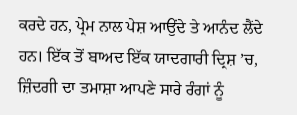ਕਰਦੇ ਹਨ, ਪ੍ਰੇਮ ਨਾਲ ਪੇਸ਼ ਆਉਂਦੇ ਤੇ ਆਨੰਦ ਲੈਂਦੇ ਹਨ। ਇੱਕ ਤੋਂ ਬਾਅਦ ਇੱਕ ਯਾਦਗਾਰੀ ਦ੍ਰਿਸ਼ ’ਚ, ਜ਼ਿੰਦਗੀ ਦਾ ਤਮਾਸ਼ਾ ਆਪਣੇ ਸਾਰੇ ਰੰਗਾਂ ਨੂੰ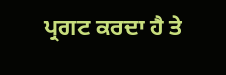ਪ੍ਰਗਟ ਕਰਦਾ ਹੈ ਤੇ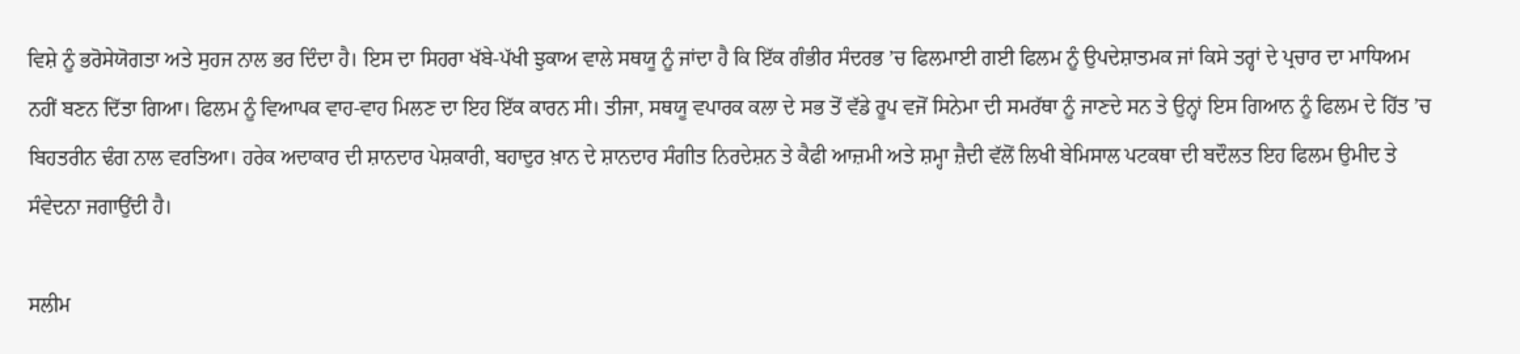ਵਿਸ਼ੇ ਨੂੰ ਭਰੋਸੇਯੋਗਤਾ ਅਤੇ ਸੁਹਜ ਨਾਲ ਭਰ ਦਿੰਦਾ ਹੈ। ਇਸ ਦਾ ਸਿਹਰਾ ਖੱਬੇ-ਪੱਖੀ ਝੁਕਾਅ ਵਾਲੇ ਸਥਯੂ ਨੂੰ ਜਾਂਦਾ ਹੈ ਕਿ ਇੱਕ ਗੰਭੀਰ ਸੰਦਰਭ ’ਚ ਫਿਲਮਾਈ ਗਈ ਫਿਲਮ ਨੂੰ ਉਪਦੇਸ਼ਾਤਮਕ ਜਾਂ ਕਿਸੇ ਤਰ੍ਹਾਂ ਦੇ ਪ੍ਰਚਾਰ ਦਾ ਮਾਧਿਅਮ ਨਹੀਂ ਬਣਨ ਦਿੱਤਾ ਗਿਆ। ਫਿਲਮ ਨੂੰ ਵਿਆਪਕ ਵਾਹ-ਵਾਹ ਮਿਲਣ ਦਾ ਇਹ ਇੱਕ ਕਾਰਨ ਸੀ। ਤੀਜਾ, ਸਥਯੂ ਵਪਾਰਕ ਕਲਾ ਦੇ ਸਭ ਤੋਂ ਵੱਡੇ ਰੂਪ ਵਜੋਂ ਸਿਨੇਮਾ ਦੀ ਸਮਰੱਥਾ ਨੂੰ ਜਾਣਦੇ ਸਨ ਤੇ ਉਨ੍ਹਾਂ ਇਸ ਗਿਆਨ ਨੂੰ ਫਿਲਮ ਦੇ ਹਿੱਤ ’ਚ ਬਿਹਤਰੀਨ ਢੰਗ ਨਾਲ ਵਰਤਿਆ। ਹਰੇਕ ਅਦਾਕਾਰ ਦੀ ਸ਼ਾਨਦਾਰ ਪੇਸ਼ਕਾਰੀ, ਬਹਾਦੁਰ ਖ਼ਾਨ ਦੇ ਸ਼ਾਨਦਾਰ ਸੰਗੀਤ ਨਿਰਦੇਸ਼ਨ ਤੇ ਕੈਫੀ ਆਜ਼ਮੀ ਅਤੇ ਸ਼ਮ੍ਹਾ ਜ਼ੈਦੀ ਵੱਲੋਂ ਲਿਖੀ ਬੇਮਿਸਾਲ ਪਟਕਥਾ ਦੀ ਬਦੌਲਤ ਇਹ ਫਿਲਮ ਉਮੀਦ ਤੇ ਸੰਵੇਦਨਾ ਜਗਾਉਂਦੀ ਹੈ।

ਸਲੀਮ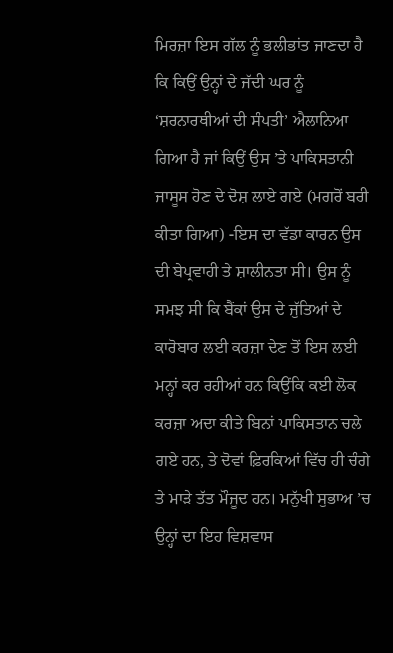ਮਿਰਜ਼ਾ ਇਸ ਗੱਲ ਨੂੰ ਭਲੀਭਾਂਤ ਜਾਣਦਾ ਹੈ ਕਿ ਕਿਉਂ ਉਨ੍ਹਾਂ ਦੇ ਜੱਦੀ ਘਰ ਨੂੰ ‘ਸ਼ਰਨਾਰਥੀਆਂ ਦੀ ਸੰਪਤੀ’ ਐਲਾਨਿਆ ਗਿਆ ਹੈ ਜਾਂ ਕਿਉਂ ਉਸ ’ਤੇ ਪਾਕਿਸਤਾਨੀ ਜਾਸੂਸ ਹੋਣ ਦੇ ਦੋਸ਼ ਲਾਏ ਗਏ (ਮਗਰੋਂ ਬਰੀ ਕੀਤਾ ਗਿਆ) -ਇਸ ਦਾ ਵੱਡਾ ਕਾਰਨ ਉਸ ਦੀ ਬੇਪ੍ਰਵਾਹੀ ਤੇ ਸ਼ਾਲੀਨਤਾ ਸੀ। ਉਸ ਨੂੰ ਸਮਝ ਸੀ ਕਿ ਬੈਂਕਾਂ ਉਸ ਦੇ ਜੁੱਤਿਆਂ ਦੇ ਕਾਰੋਬਾਰ ਲਈ ਕਰਜ਼ਾ ਦੇਣ ਤੋਂ ਇਸ ਲਈ ਮਨ੍ਹਾਂ ਕਰ ਰਹੀਆਂ ਹਨ ਕਿਉਂਕਿ ਕਈ ਲੋਕ ਕਰਜ਼ਾ ਅਦਾ ਕੀਤੇ ਬਿਨਾਂ ਪਾਕਿਸਤਾਨ ਚਲੇ ਗਏ ਹਨ, ਤੇ ਦੋਵਾਂ ਫ਼ਿਰਕਿਆਂ ਵਿੱਚ ਹੀ ਚੰਗੇ ਤੇ ਮਾੜੇ ਤੱਤ ਮੌਜੂਦ ਹਨ। ਮਨੁੱਖੀ ਸੁਭਾਅ ’ਚ ਉਨ੍ਹਾਂ ਦਾ ਇਹ ਵਿਸ਼ਵਾਸ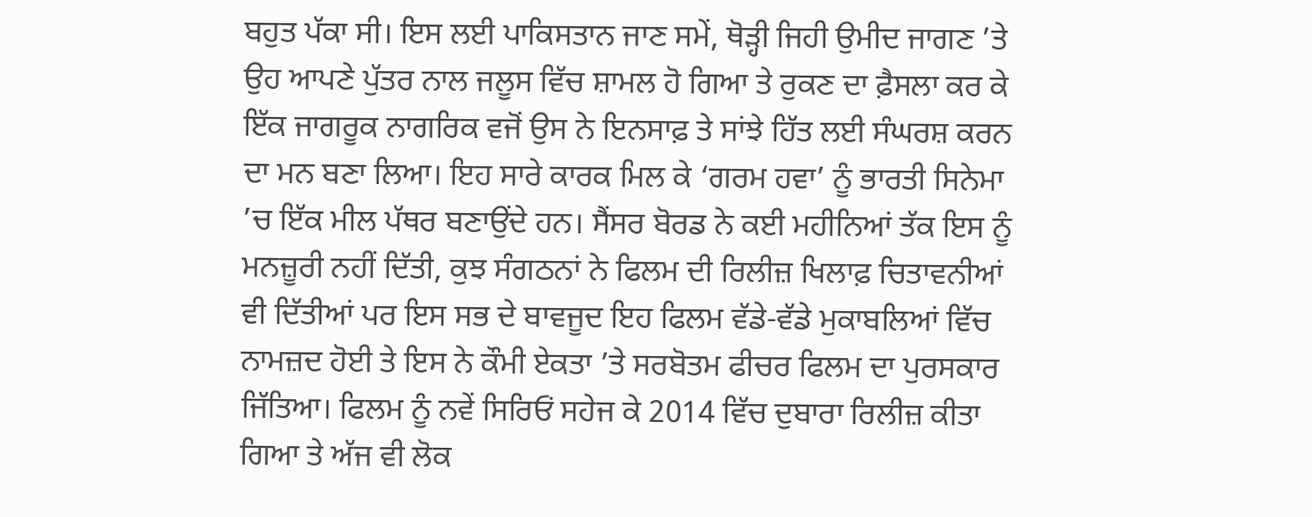ਬਹੁਤ ਪੱਕਾ ਸੀ। ਇਸ ਲਈ ਪਾਕਿਸਤਾਨ ਜਾਣ ਸਮੇਂ, ਥੋੜ੍ਹੀ ਜਿਹੀ ਉਮੀਦ ਜਾਗਣ ’ਤੇ ਉਹ ਆਪਣੇ ਪੁੱਤਰ ਨਾਲ ਜਲੂਸ ਵਿੱਚ ਸ਼ਾਮਲ ਹੋ ਗਿਆ ਤੇ ਰੁਕਣ ਦਾ ਫ਼ੈਸਲਾ ਕਰ ਕੇ ਇੱਕ ਜਾਗਰੂਕ ਨਾਗਰਿਕ ਵਜੋਂ ਉਸ ਨੇ ਇਨਸਾਫ਼ ਤੇ ਸਾਂਝੇ ਹਿੱਤ ਲਈ ਸੰਘਰਸ਼ ਕਰਨ ਦਾ ਮਨ ਬਣਾ ਲਿਆ। ਇਹ ਸਾਰੇ ਕਾਰਕ ਮਿਲ ਕੇ ‘ਗਰਮ ਹਵਾ’ ਨੂੰ ਭਾਰਤੀ ਸਿਨੇਮਾ ’ਚ ਇੱਕ ਮੀਲ ਪੱਥਰ ਬਣਾਉਂਦੇ ਹਨ। ਸੈਂਸਰ ਬੋਰਡ ਨੇ ਕਈ ਮਹੀਨਿਆਂ ਤੱਕ ਇਸ ਨੂੰ ਮਨਜ਼ੂਰੀ ਨਹੀਂ ਦਿੱਤੀ, ਕੁਝ ਸੰਗਠਨਾਂ ਨੇ ਫਿਲਮ ਦੀ ਰਿਲੀਜ਼ ਖਿਲਾਫ਼ ਚਿਤਾਵਨੀਆਂ ਵੀ ਦਿੱਤੀਆਂ ਪਰ ਇਸ ਸਭ ਦੇ ਬਾਵਜੂਦ ਇਹ ਫਿਲਮ ਵੱਡੇ-ਵੱਡੇ ਮੁਕਾਬਲਿਆਂ ਵਿੱਚ ਨਾਮਜ਼ਦ ਹੋਈ ਤੇ ਇਸ ਨੇ ਕੌਮੀ ਏਕਤਾ ’ਤੇ ਸਰਬੋਤਮ ਫੀਚਰ ਫਿਲਮ ਦਾ ਪੁਰਸਕਾਰ ਜਿੱਤਿਆ। ਫਿਲਮ ਨੂੰ ਨਵੇਂ ਸਿਰਿਓਂ ਸਹੇਜ ਕੇ 2014 ਵਿੱਚ ਦੁਬਾਰਾ ਰਿਲੀਜ਼ ਕੀਤਾ ਗਿਆ ਤੇ ਅੱਜ ਵੀ ਲੋਕ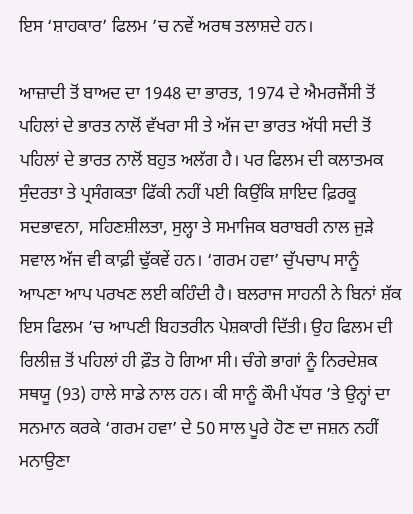ਇਸ ‘ਸ਼ਾਹਕਾਰ’ ਫਿਲਮ ’ਚ ਨਵੇਂ ਅਰਥ ਤਲਾਸ਼ਦੇ ਹਨ।

ਆਜ਼ਾਦੀ ਤੋਂ ਬਾਅਦ ਦਾ 1948 ਦਾ ਭਾਰਤ, 1974 ਦੇ ਐਮਰਜੈਂਸੀ ਤੋਂ ਪਹਿਲਾਂ ਦੇ ਭਾਰਤ ਨਾਲੋਂ ਵੱਖਰਾ ਸੀ ਤੇ ਅੱਜ ਦਾ ਭਾਰਤ ਅੱਧੀ ਸਦੀ ਤੋਂ ਪਹਿਲਾਂ ਦੇ ਭਾਰਤ ਨਾਲੋਂ ਬਹੁਤ ਅਲੱਗ ਹੈ। ਪਰ ਫਿਲਮ ਦੀ ਕਲਾਤਮਕ ਸੁੰਦਰਤਾ ਤੇ ਪ੍ਰਸੰਗਕਤਾ ਫਿੱਕੀ ਨਹੀਂ ਪਈ ਕਿਉਂਕਿ ਸ਼ਾਇਦ ਫ਼ਿਰਕੂ ਸਦਭਾਵਨਾ, ਸਹਿਣਸ਼ੀਲਤਾ, ਸੁਲ੍ਹਾ ਤੇ ਸਮਾਜਿਕ ਬਰਾਬਰੀ ਨਾਲ ਜੁੜੇ ਸਵਾਲ ਅੱਜ ਵੀ ਕਾਫ਼ੀ ਢੁੱਕਵੇਂ ਹਨ। ‘ਗਰਮ ਹਵਾ’ ਚੁੱਪਚਾਪ ਸਾਨੂੰ ਆਪਣਾ ਆਪ ਪਰਖਣ ਲਈ ਕਹਿੰਦੀ ਹੈ। ਬਲਰਾਜ ਸਾਹਨੀ ਨੇ ਬਿਨਾਂ ਸ਼ੱਕ ਇਸ ਫਿਲਮ ’ਚ ਆਪਣੀ ਬਿਹਤਰੀਨ ਪੇਸ਼ਕਾਰੀ ਦਿੱਤੀ। ਉਹ ਫਿਲਮ ਦੀ ਰਿਲੀਜ਼ ਤੋਂ ਪਹਿਲਾਂ ਹੀ ਫ਼ੌਤ ਹੋ ਗਿਆ ਸੀ। ਚੰਗੇ ਭਾਗਾਂ ਨੂੰ ਨਿਰਦੇਸ਼ਕ ਸਥਯੂ (93) ਹਾਲੇ ਸਾਡੇ ਨਾਲ ਹਨ। ਕੀ ਸਾਨੂੰ ਕੌਮੀ ਪੱਧਰ ’ਤੇ ਉਨ੍ਹਾਂ ਦਾ ਸਨਮਾਨ ਕਰਕੇ ‘ਗਰਮ ਹਵਾ’ ਦੇ 50 ਸਾਲ ਪੂਰੇ ਹੋਣ ਦਾ ਜਸ਼ਨ ਨਹੀਂ ਮਨਾਉਣਾ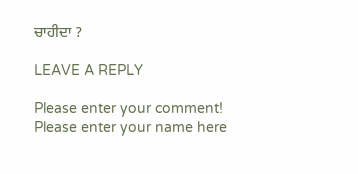ਚਾਹੀਦਾ ?

LEAVE A REPLY

Please enter your comment!
Please enter your name here